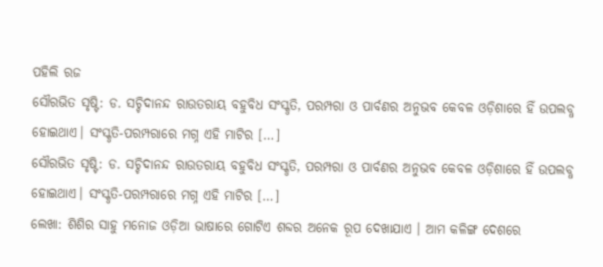ପହିଲି ରଜ
ସୌରଭିତ ସୃଷ୍ଟି: ଡ. ସଚ୍ଚିଦାନନ୍ଦ ରାଉତରାୟ ବହୁବିଧ ସଂସ୍କୃତି, ପରମ୍ପରା ଓ ପାର୍ବଣର ଅନୁଭବ କେବଳ ଓଡ଼ିଶାରେ ହିଁ ଉପଲବ୍ଧ ହୋଇଥାଏ। ସଂସ୍କୃତି-ପରମ୍ପରାରେ ମଗ୍ନ ଏହି ମାଟିର […]
ସୌରଭିତ ସୃଷ୍ଟି: ଡ. ସଚ୍ଚିଦାନନ୍ଦ ରାଉତରାୟ ବହୁବିଧ ସଂସ୍କୃତି, ପରମ୍ପରା ଓ ପାର୍ବଣର ଅନୁଭବ କେବଳ ଓଡ଼ିଶାରେ ହିଁ ଉପଲବ୍ଧ ହୋଇଥାଏ। ସଂସ୍କୃତି-ପରମ୍ପରାରେ ମଗ୍ନ ଏହି ମାଟିର […]
ଲେଖା: ଶିଶିର ସାହୁ ମନୋଜ ଓଡ଼ିଆ ଭାଷାରେ ଗୋଟିଏ ଶବ୍ଦର ଅନେକ ରୂପ ଦେଖାଯାଏ । ଆମ କଳିଙ୍ଗ ଦେଶରେ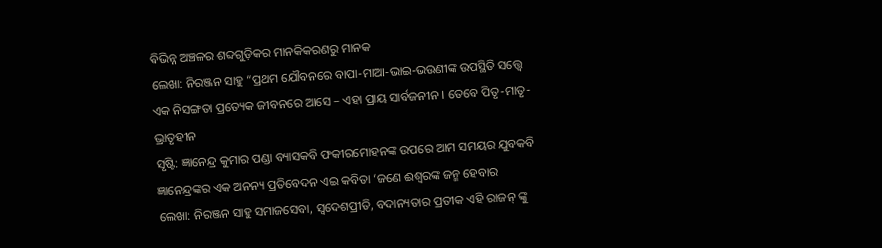ଵିଭିନ୍ନ ଅଞ୍ଚଳର ଶବ୍ଦଗୁଡ଼ିକର ମାନକିକରଣରୁ ମାନକ
ଲେଖା: ନିରଞ୍ଜନ ସାହୁ “ପ୍ରଥମ ଯୌବନରେ ବାପା-ମାଆ-ଭାଇ-ଭଉଣୀଙ୍କ ଉପସ୍ଥିତି ସତ୍ତ୍ୱେ ଏକ ନିସଙ୍ଗତା ପ୍ରତ୍ୟେକ ଜୀବନରେ ଆସେ – ଏହା ପ୍ରାୟ ସାର୍ବଜନୀନ । ତେବେ ପିତୃ-ମାତୃ-ଭ୍ରାତୃହୀନ
ସୃଷ୍ଟି: ଜ୍ଞାନେନ୍ଦ୍ର କୁମାର ପଣ୍ଡା ବ୍ୟାସକବି ଫକୀରମୋହନଙ୍କ ଉପରେ ଆମ ସମୟର ଯୁବକବି ଜ୍ଞାନେନ୍ଦ୍ରଙ୍କର ଏକ ଅନନ୍ୟ ପ୍ରତିବେଦନ ଏଇ କବିତା ‘ଜଣେ ଈଶ୍ବରଙ୍କ ଜନ୍ମ ହେବାର
ଲେଖା: ନିରଞ୍ଜନ ସାହୁ ସମାଜସେବା, ସ୍ବଦେଶପ୍ରୀତି, ବଦାନ୍ୟତାର ପ୍ରତୀକ ଏହି ରାଜନ୍ ଙ୍କୁ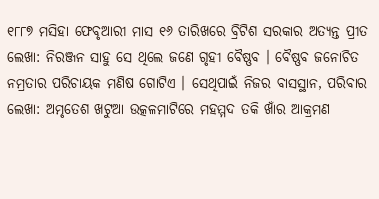୧୮୮୭ ମସିହା ଫେବୃଆରୀ ମାସ ୧୬ ତାରିଖରେ ବ୍ରିଟିଶ ସରକାର ଅତ୍ୟନ୍ତ ପ୍ରୀତ
ଲେଖା: ନିରଞ୍ଜନ ସାହୁ ସେ ଥିଲେ ଜଣେ ଗୃହୀ ବୈଷ୍ଣବ । ବୈଷ୍ଣବ ଜନୋଚିତ ନମ୍ରତାର ପରିଚାୟକ ମଣିଷ ଗୋଟିଏ । ସେଥିପାଇଁ ନିଜର ବାସସ୍ଥାନ, ପରିବାର
ଲେଖା: ଅମୃତେଶ ଖଟୁଆ ଉତ୍କଳମାଟିରେ ମହମ୍ମଦ ତକି ଖାଁର ଆକ୍ରମଣ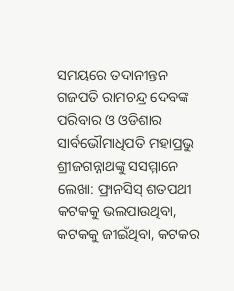ସମୟରେ ତଦାନୀନ୍ତନ ଗଜପତି ରାମଚନ୍ଦ୍ର ଦେବଙ୍କ ପରିବାର ଓ ଓଡିଶାର ସାର୍ବଭୌମାଧିପତି ମହାପ୍ରଭୁ ଶ୍ରୀଜଗନ୍ନାଥଙ୍କୁ ସସମ୍ମାନେ
ଲେଖା: ଫ୍ରାନସିସ୍ ଶତପଥୀ କଟକକୁ ଭଲପାଉଥିବା, କଟକକୁ ଜୀଇଁଥିବା, କଟକର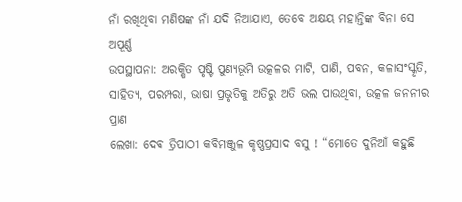ନାଁ ରଖିଥିବା ମଣିଷଙ୍କ ନାଁ ଯଦି ନିଆଯାଏ, ତେବେ ଅକ୍ଷୟ ମହାନ୍ତିଙ୍କ ବିନା ସେ ଅପୂର୍ଣ୍ଣ
ଉପସ୍ଥାପନା: ଅରକ୍ଷିତ ପୃଷ୍ଟି ପୁଣ୍ୟଭୂମି ଉତ୍କଳର ମାଟି, ପାଣି, ପବନ, କଳାସଂସ୍କୃତି, ସାହିତ୍ୟ, ପରମ୍ପରା, ଭାଷା ପ୍ରଭୃତିକୁ ଅତିରୁ ଅତି ଭଲ ପାଉଥିବା, ଉତ୍କଳ ଜନନୀର ପ୍ରାଣ
ଲେଖା: ଦେଵ ତ୍ରିପାଠୀ କବିମଞ୍ଜୁଳ କୃଷ୍ଣପ୍ରସାଦ ବସୁ ! “ମୋତେ ଦୁନିଆଁ କହୁଛି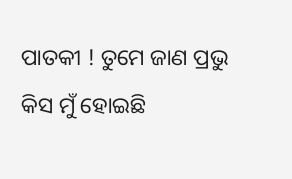ପାତକୀ ! ତୁମେ ଜାଣ ପ୍ରଭୁ କିସ ମୁଁ ହୋଇଛି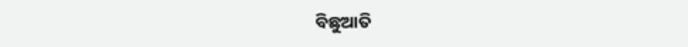ବିଛୁଆତି